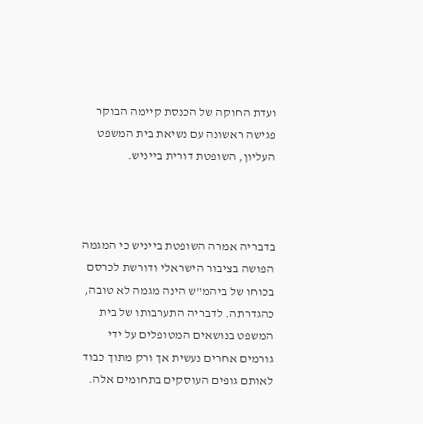ועדת החוקה של הכנסת קיימה הבוקר פגישה ראשונה עם נשיאת בית המשפט העליון, השופטת דורית בייניש.



בדבריה אמרה השופטת בייניש כי המגמה הפושה בציבור הישראלי ודורשת לכרסם בכוחו של ביהמ"ש הינה מגמה לא טובה, כהגדרתה. לדבריה התערבותו של בית המשפט בנושאים המטופלים על ידי גורמים אחרים נעשית אך ורק מתוך כבוד לאותם גופים העוסקים בתחומים אלה.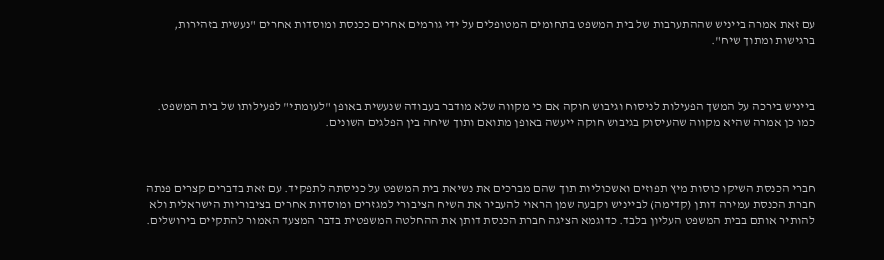עם זאת אמרה בייניש שההתערבות של בית המשפט בתחומים המטופלים על ידי גורמים אחרים ככנסת ומוסדות אחרים "נעשית בזהירות, ברגישות ומתוך שיח".



בייניש בירכה על המשך הפעילות לניסוח וגיבוש חוקה אם כי מקווה שלא מודבר בעבודה שנעשית באופן "לעומתי" לפעילותו של בית המשפט. כמו כן אמרה שהיא מקווה שהעיסוק בגיבוש חוקה ייעשה באופן מתואם ותוך שיחה בין הפלגים השונים.



חברי הכנסת השיקו כוסות מיץ תפוזים ואשכוליות תוך שהם מברכים את נשיאת בית המשפט על כניסתה לתפקיד. עם זאת בדברים קצרים פנתה חברת הכנסת עמירה דותן (קדימה) לבייניש וקבעה שמן הראוי להעביר את השיח הציבורי למגזרים ומוסדות אחרים בציבוריות הישראלית ולא להותיר אותם בבית המשפט העליון בלבד. כדוגמא הציגה חברת הכנסת דותן את ההחלטה המשפטית בדבר המצעד האמור להתקיים בירושלים.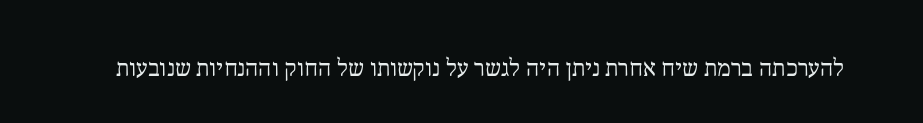להערכתה ברמת שיח אחרת ניתן היה לגשר על נוקשותו של החוק וההנחיות שנובעות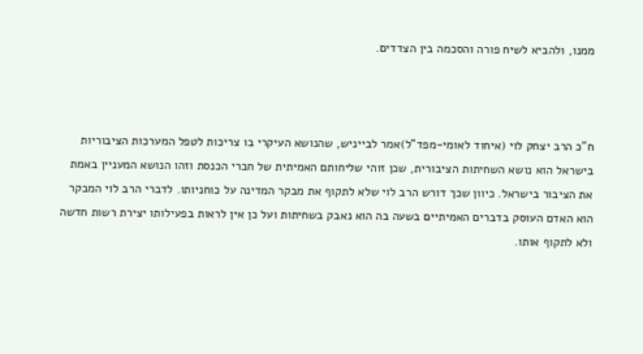ממנו, ולהביא לשיח פורה והסכמה בין הצדדים.



ח"כ הרב יצחק לוי (איחוד לאומי-מפד"ל)אמר לבייניש, שהנושא העיקרי בו צריכות לטפל המערכות הציבוריות בישראל הוא נושא השחיתות הציבורית, שכן זוהי שליחותם האמיתית של חברי הכנסת וזהו הנושא המעניין באמת את הציבור בישראל. כיוון שכך דורש הרב לוי שלא לתקוף את מבקר המדינה על כוחניותו. לדברי הרב לוי המבקר הוא האדם העוסק בדברים האמיתיים בשעה בה הוא נאבק בשחיתות ועל כן אין לראות בפעילותו יצירת רשות חדשה ולא לתקוף אותו.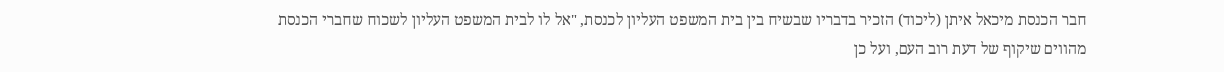חבר הכנסת מיכאל איתן (ליכוד) הזכיר בדבריו שבשיח בין בית המשפט העליון לכנסת, "אל לו לבית המשפט העליון לשכוח שחברי הכנסת מהווים שיקוף של דעת רוב העם, ועל כן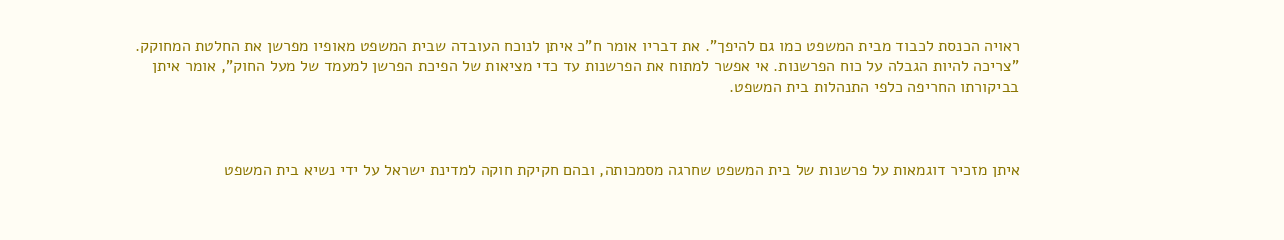ראויה הכנסת לכבוד מבית המשפט כמו גם להיפך". את דבריו אומר ח"כ איתן לנוכח העובדה שבית המשפט מאופיו מפרשן את החלטת המחוקק. "צריכה להיות הגבלה על כוח הפרשנות. אי אפשר למתוח את הפרשנות עד כדי מציאות של הפיכת הפרשן למעמד של מעל החוק", אומר איתן בביקורתו החריפה כלפי התנהלות בית המשפט.



איתן מזכיר דוגמאות על פרשנות של בית המשפט שחרגה מסמכותה, ובהם חקיקת חוקה למדינת ישראל על ידי נשיא בית המשפט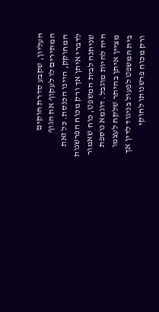העליון, שקבע סדרת חוקים המתירים לו לעקוף את הגוף המחוקק, היינו הכנסת. כל זאת לדברי איתן אך ורק מכוח הפרשנות שניתנה לבית המשפט, כוח שאמור היה להיות מוגבל. דוגמא נוספת מציין איתן בהיתר שלקח לעצמו בית המשפט לפעול בניגוד לדין אך ורק מכוח פרשנותו לחוקי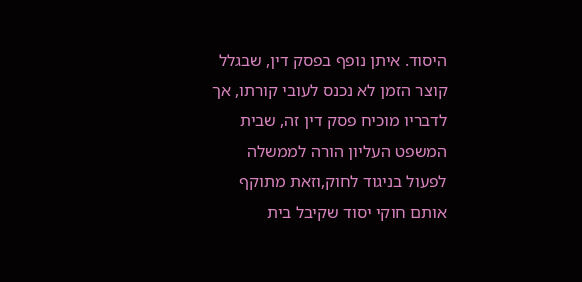היסוד. איתן נופף בפסק דין, שבגלל קוצר הזמן לא נכנס לעובי קורתו, אך לדבריו מוכיח פסק דין זה, שבית המשפט העליון הורה לממשלה לפעול בניגוד לחוק,וזאת מתוקף אותם חוקי יסוד שקיבל בית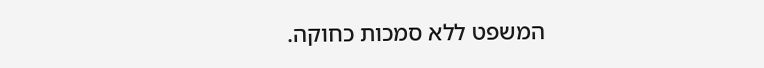המשפט ללא סמכות כחוקה.